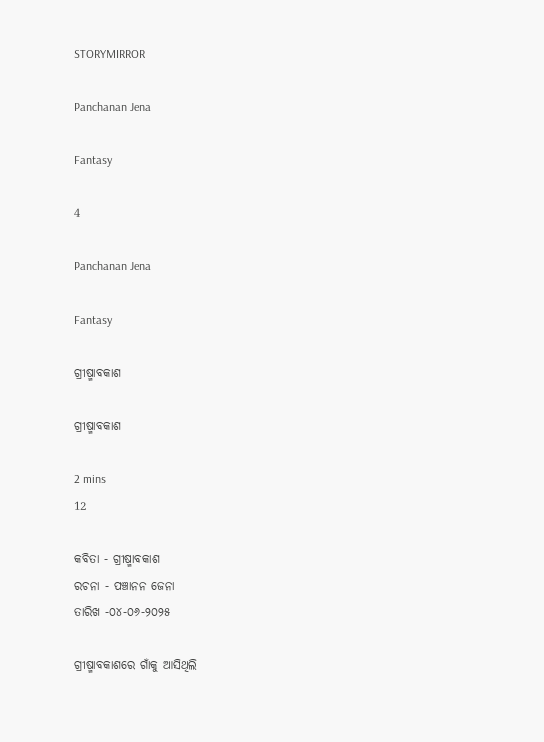STORYMIRROR

Panchanan Jena

Fantasy

4

Panchanan Jena

Fantasy

ଗ୍ରୀଷ୍ମାବକାଶ

ଗ୍ରୀଷ୍ମାବକାଶ

2 mins
12

କବିତା - ଗ୍ରୀଷ୍ମାବକାଶ
ରଚନା - ପଞ୍ଚାନନ ଜେନା
ତାରିଖ -୦୪-୦୬-୨୦୨୫

ଗ୍ରୀଷ୍ମାବକାଶରେ ଗାଁକୁ ଆସିଥିଲି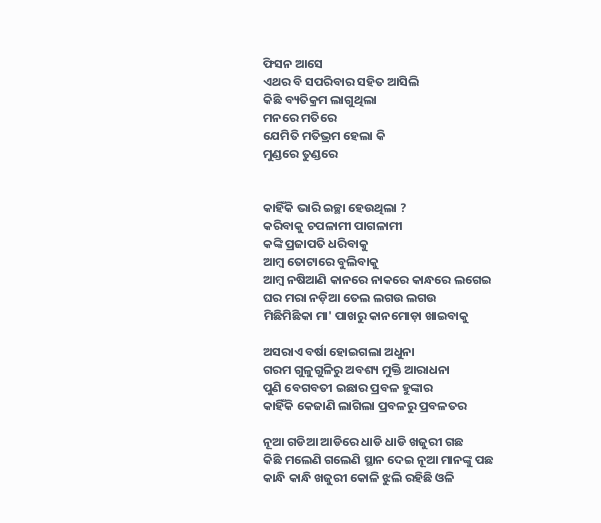ଫିସନ ଆସେ
ଏଥର ବି ସପରିବାର ସହିତ ଆସିଲି
କିଛି ବ୍ୟତିକ୍ରମ ଲାଗୁଥିଲା
ମନରେ ମତିରେ
ଯେମିତି ମତିଭ୍ରମ ହେଲା କି
ମୁଣ୍ଡରେ ତୁଣ୍ଡରେ


କାହିଁକି ଭାରି ଇଚ୍ଛା ହେଉଥିଲା ?
କରିବାକୁ ଚପଳାମୀ ପାଗଳାମୀ
କଙ୍କି ପ୍ରଜାପତି ଧରିବାକୁ
ଆମ୍ବ ତୋଟାରେ ବୁଲିବାକୁ
ଆମ୍ବ ନଷିଆଣି କାନରେ ନାକରେ କାନ୍ଧରେ ଲଗେଇ
ଘର ମରା ନଡ଼ିଆ ତେଲ ଲଗଉ ଲଗଉ
ମିଛିମିଛିକା ମା' ପାଖରୁ କାନମୋଡ଼ା ଖାଇବାକୁ

ଅସରାଏ ବର୍ଷା ହୋଇଗଲା ଅଧୁନା
ଗରମ ଗୁଳୁଗୁଳିରୁ ଅବଶ୍ୟ ମୁକ୍ତି ଆରାଧନା
ପୁଣି ବେଗବତୀ ଇଛାର ପ୍ରବଳ ହୁଙ୍କାର
କାହିଁକି କେଜାଣି ଲାଗିଲା ପ୍ରବଳରୁ ପ୍ରବଳତର

ନୂଆ ଗଡିଆ ଆଡିରେ ଧାଡି ଧାଡି ଖଜୁରୀ ଗଛ
କିଛି ମଲେଣି ଗଲେଣି ସ୍ଥାନ ଦେଇ ନୂଆ ମାନଙ୍କୁ ପଛ
କାନ୍ଧି କାନ୍ଧି ଖଜୁରୀ କୋଳି ଝୁଲି ରହିଛି ଓଳି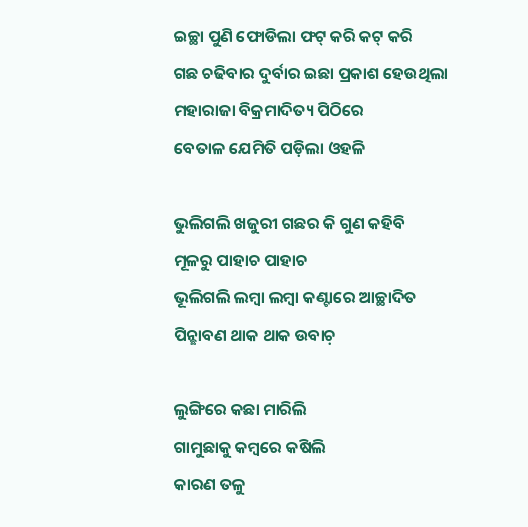ଇଚ୍ଛା ପୁଣି ଫୋଡିଲା ଫଟ୍ କରି କଟ୍ କରି
ଗଛ ଚଢିବାର ଦୁର୍ବାର ଇଛା ପ୍ରକାଶ ହେଉଥିଲା
ମହାରାଜା ବିକ୍ରମାଦିତ୍ୟ ପିଠିରେ
ବେତାଳ ଯେମିତି ପଡ଼ିଲା ଓହଳି

ଭୁଲିଗଲି ଖଜୁରୀ ଗଛର କି ଗୁଣ କହିବି
ମୂଳରୁ ପାହାଚ ପାହାଚ
ଭୂଲିଗଲି ଲମ୍ବା ଲମ୍ବା କଣ୍ଟାରେ ଆଚ୍ଛାଦିତ
ପିନ୍ଛାବଣ ଥାକ ଥାକ ଉବାଚ଼

ଲୁଙ୍ଗିରେ କଛା ମାରିଲି
ଗାମୁଛାକୁ କମ୍ବରେ କଷିଲି
କାରଣ ତଳୁ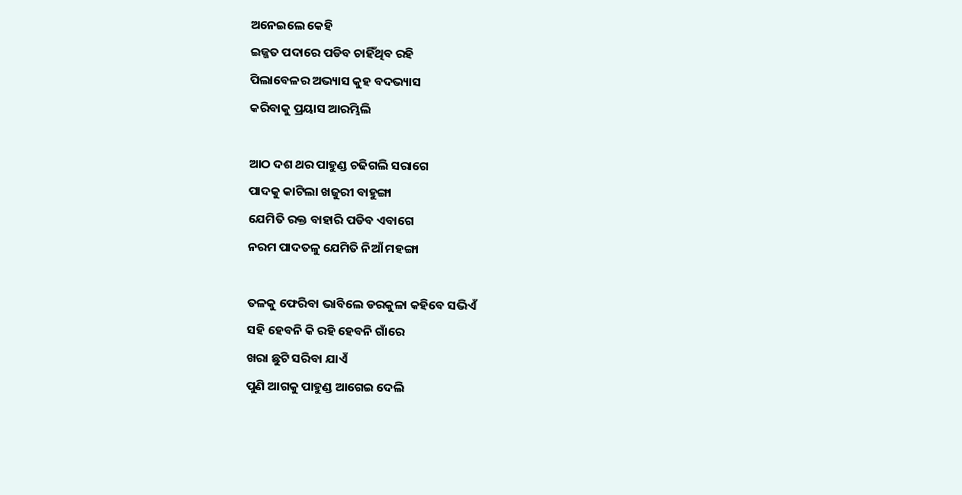ଅନେଇଲେ କେହି
ଇଜ୍ଜତ ପଦାରେ ପଡିବ ଚାହିଁଥିବ ରହି
ପିଲାବେଳର ଅଭ୍ୟାସ କୁହ ବଦଭ୍ୟାସ
କରିବାକୁ ପ୍ରୟାସ ଆରମ୍ଭିଲି

ଆଠ ଦଶ ଥର ପାହୁଣ୍ଡ ଚଢିଗଲି ସରାଗେ
ପାଦକୁ କାଟିଲା ଖଜୁରୀ ବାହୁଙ୍ଗା
ଯେମିତି ରକ୍ତ ବାହାରି ପଡିବ ଏବାଗେ
ନରମ ପାଦତଳୁ ଯେମିତି ନିଆଁ ମହଙ୍ଗା

ତଳକୁ ଫେରିବା ଭାବିଲେ ଡରକୁଳା କହିବେ ସଭିଏଁ
ସହି ହେବନି କି ରହି ହେବନି ଗାଁରେ
ଖରା ଛୁଟି ସରିବା ଯାଏଁ
ପୁଣି ଆଗକୁ ପାହୁଣ୍ଡ ଆଗେଇ ଦେଲି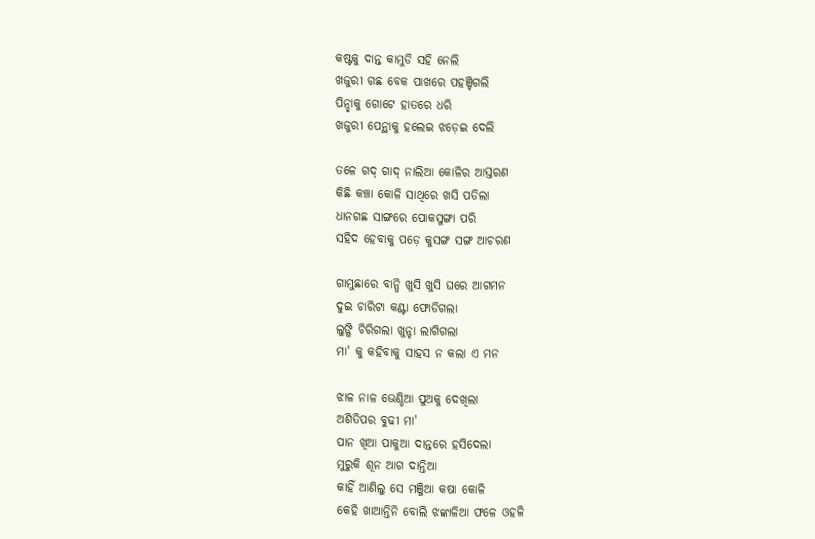କଷ୍ଟକୁ ଦାନ୍ତ କାମୁଡି ସହି ନେଲି
ଖଜୁରୀ ଗଛ ବେକ ପାଖରେ ପହଞ୍ଚିଗଲି
ପିନ୍ଛାକୁ ଗୋଟେ ହାତରେ ଧରି
ଖଜୁରୀ ପେନ୍ଥାକୁ ହଲେଇ ଝଡ଼େଇ ଦେଲି

ତଳେ ଗଦ୍ ଗାଦ୍ ନାଲିଆ କୋଳିର ଆସ୍ତରଣ
କିଛି କଞ୍ଚା କୋଳି ସାଥିରେ ଖସି ପଡିଲା
ଧାନଗଛ ସାଙ୍ଗରେ ପୋକସୁଙ୍ଗା ପରି
ସହିଦ ହେବାକୁ ପଡ଼େ କୁସଙ୍ଗ ସଙ୍ଗ ଆଚରଣ

ଗାମୁଛାରେ ବାନ୍ଧି ଖୁସି ଖୁସି ଘରେ ଆଗମନ
ଦୁଇ ଚାରିଟା କଣ୍ଟା ଫୋଡିଗଲା
ଲୁଙ୍ଗି ଚିରିଗଲା ଖୁନ୍ଚା ଲାଗିଗଲା
ମା' କୁ କହିବାକୁ ସାହସ ନ କଲା ଏ ମନ

ଝାଳ ନାଳ ଭେଣ୍ଡିଆ ପୁଅକୁ ଦେଖିଲା
ଅଶିତିପର ବୁଢୀ ମା'
ପାନ ଖିଆ ପାକୁଆ ଦାନ୍ତରେ ହସିଦେଲା
ମୁରୁକି ଶୂନ ଆଗ ଦାନ୍ତିଆ
କାହିଁ ଆଣିଲୁ ସେ ମଞ୍ଜିଆ କଷା କୋଳି
କେହି ଖାଆନ୍ତିନି ବୋଲି ଝଙ୍କାଳିଆ ଫଳେ ଓହଳି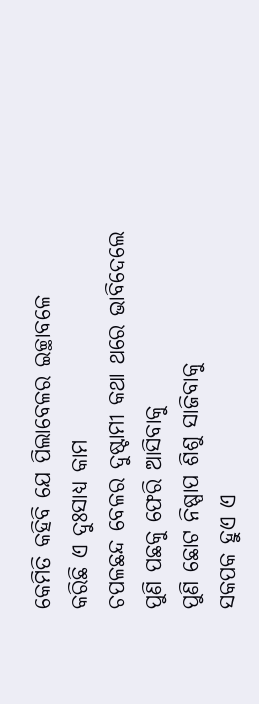କେମିତି କହିବି ଯେ ପିଲାବେଳର ଇଚ୍ଛାବଳେ
କରିଛି ଏ ଦୁଃସାଧ୍ୟ କାମ
ଚପଳଛନ୍ଦ ବେଳର ଦୁଷ୍ଟାମୀ କଥା ଥରେ ଭାବିଦେଲେ
ପୁଣି ପଛକୁ ଫେରି ଆସିବାକୁ
ପୁଣି ଛୋଟ ନିଷ୍ପାପ ଶିଶୁ ସାଜିବାକୁ
ସକପକ ହୁଏ ଏ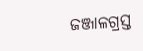ଜଞ୍ଜାଳଗ୍ରସ୍ତ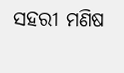ସହରୀ ମଣିଷ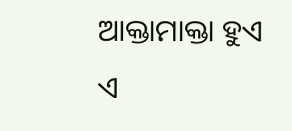ଆକ୍ତାମାକ୍ତା ହୁଏ ଏ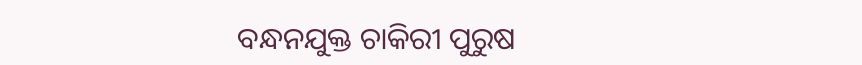ବନ୍ଧନଯୁକ୍ତ ଚାକିରୀ ପୁରୁଷ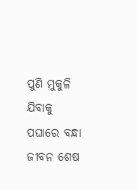ପୁଣି ମୁକୁଳି ଯିବାକୁ ପଘାରେ ବନ୍ଧା ଜୀବନ ଶେଷ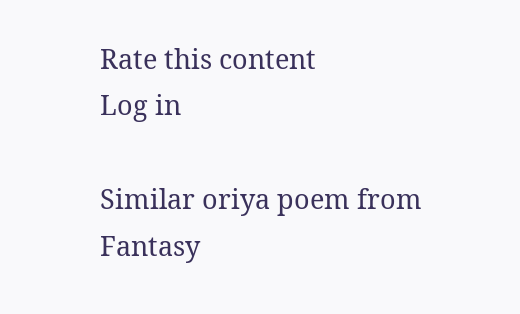Rate this content
Log in

Similar oriya poem from Fantasy